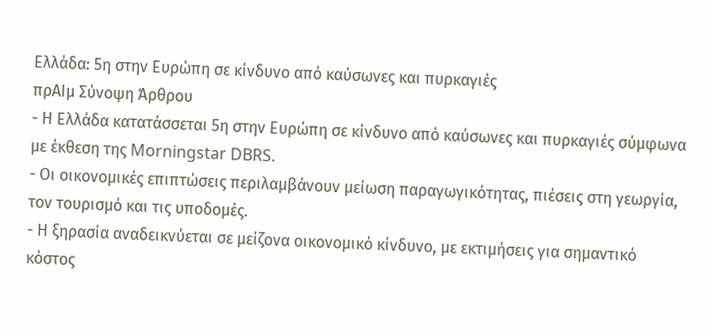Ελλάδα: 5η στην Ευρώπη σε κίνδυνο από καύσωνες και πυρκαγιές
πρΑΙμ Σύνοψη Άρθρου
- Η Ελλάδα κατατάσσεται 5η στην Ευρώπη σε κίνδυνο από καύσωνες και πυρκαγιές σύμφωνα με έκθεση της Morningstar DBRS.
- Οι οικονομικές επιπτώσεις περιλαμβάνουν μείωση παραγωγικότητας, πιέσεις στη γεωργία, τον τουρισμό και τις υποδομές.
- Η ξηρασία αναδεικνύεται σε μείζονα οικονομικό κίνδυνο, με εκτιμήσεις για σημαντικό κόστος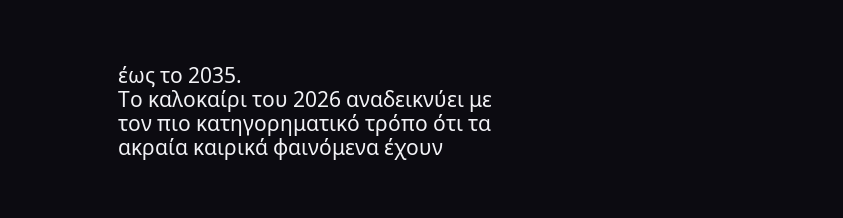έως το 2035.
Το καλοκαίρι του 2026 αναδεικνύει με τον πιο κατηγορηματικό τρόπο ότι τα ακραία καιρικά φαινόμενα έχουν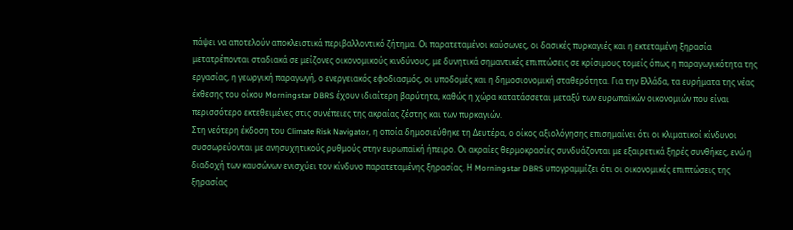πάψει να αποτελούν αποκλειστικά περιβαλλοντικό ζήτημα. Οι παρατεταμένοι καύσωνες, οι δασικές πυρκαγιές και η εκτεταμένη ξηρασία μετατρέπονται σταδιακά σε μείζονες οικονομικούς κινδύνους, με δυνητικά σημαντικές επιπτώσεις σε κρίσιμους τομείς όπως η παραγωγικότητα της εργασίας, η γεωργική παραγωγή, ο ενεργειακός εφοδιασμός, οι υποδομές και η δημοσιονομική σταθερότητα. Για την Ελλάδα, τα ευρήματα της νέας έκθεσης του οίκου Morningstar DBRS έχουν ιδιαίτερη βαρύτητα, καθώς η χώρα κατατάσσεται μεταξύ των ευρωπαϊκών οικονομιών που είναι περισσότερο εκτεθειμένες στις συνέπειες της ακραίας ζέστης και των πυρκαγιών.
Στη νεότερη έκδοση του Climate Risk Navigator, η οποία δημοσιεύθηκε τη Δευτέρα, ο οίκος αξιολόγησης επισημαίνει ότι οι κλιματικοί κίνδυνοι συσσωρεύονται με ανησυχητικούς ρυθμούς στην ευρωπαϊκή ήπειρο. Οι ακραίες θερμοκρασίες συνδυάζονται με εξαιρετικά ξηρές συνθήκες, ενώ η διαδοχή των καυσώνων ενισχύει τον κίνδυνο παρατεταμένης ξηρασίας. Η Morningstar DBRS υπογραμμίζει ότι οι οικονομικές επιπτώσεις της ξηρασίας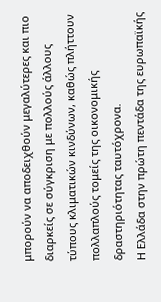μπορούν να αποδειχθούν μεγαλύτερες και πιο διαρκείς σε σύγκριση με πολλούς άλλους τύπους κλιματικών κινδύνων, καθώς πλήττουν πολλαπλούς τομείς της οικονομικής δραστηριότητας ταυτόχρονα.
Η Ελλάδα στην πρώτη πεντάδα της ευρωπαϊκής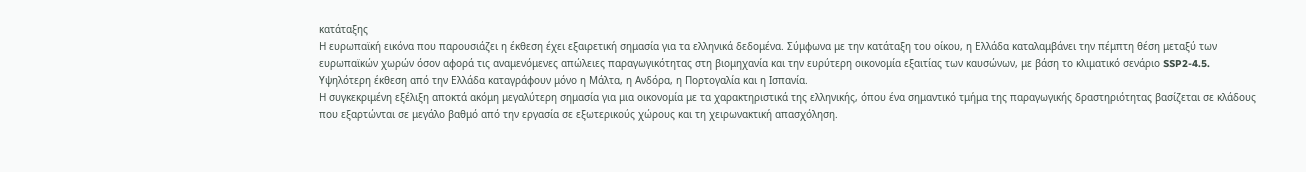κατάταξης
Η ευρωπαϊκή εικόνα που παρουσιάζει η έκθεση έχει εξαιρετική σημασία για τα ελληνικά δεδομένα. Σύμφωνα με την κατάταξη του οίκου, η Ελλάδα καταλαμβάνει την πέμπτη θέση μεταξύ των ευρωπαϊκών χωρών όσον αφορά τις αναμενόμενες απώλειες παραγωγικότητας στη βιομηχανία και την ευρύτερη οικονομία εξαιτίας των καυσώνων, με βάση το κλιματικό σενάριο SSP2-4.5. Υψηλότερη έκθεση από την Ελλάδα καταγράφουν μόνο η Μάλτα, η Ανδόρα, η Πορτογαλία και η Ισπανία.
Η συγκεκριμένη εξέλιξη αποκτά ακόμη μεγαλύτερη σημασία για μια οικονομία με τα χαρακτηριστικά της ελληνικής, όπου ένα σημαντικό τμήμα της παραγωγικής δραστηριότητας βασίζεται σε κλάδους που εξαρτώνται σε μεγάλο βαθμό από την εργασία σε εξωτερικούς χώρους και τη χειρωνακτική απασχόληση.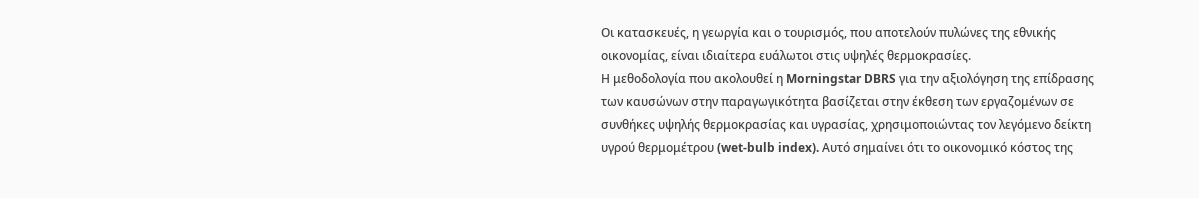Οι κατασκευές, η γεωργία και ο τουρισμός, που αποτελούν πυλώνες της εθνικής οικονομίας, είναι ιδιαίτερα ευάλωτοι στις υψηλές θερμοκρασίες.
Η μεθοδολογία που ακολουθεί η Morningstar DBRS για την αξιολόγηση της επίδρασης των καυσώνων στην παραγωγικότητα βασίζεται στην έκθεση των εργαζομένων σε συνθήκες υψηλής θερμοκρασίας και υγρασίας, χρησιμοποιώντας τον λεγόμενο δείκτη υγρού θερμομέτρου (wet-bulb index). Αυτό σημαίνει ότι το οικονομικό κόστος της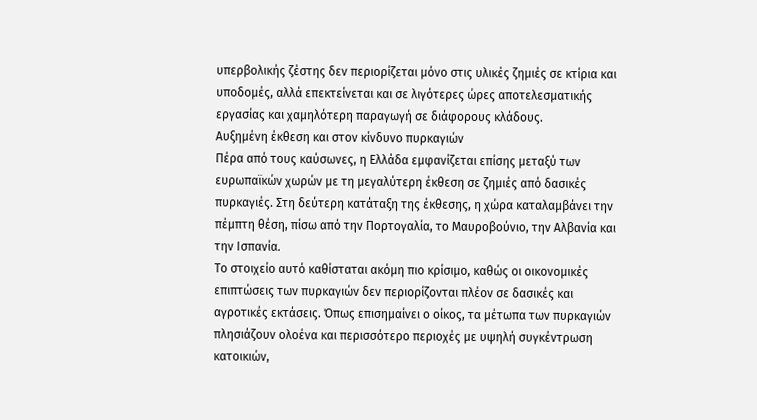υπερβολικής ζέστης δεν περιορίζεται μόνο στις υλικές ζημιές σε κτίρια και υποδομές, αλλά επεκτείνεται και σε λιγότερες ώρες αποτελεσματικής εργασίας και χαμηλότερη παραγωγή σε διάφορους κλάδους.
Αυξημένη έκθεση και στον κίνδυνο πυρκαγιών
Πέρα από τους καύσωνες, η Ελλάδα εμφανίζεται επίσης μεταξύ των ευρωπαϊκών χωρών με τη μεγαλύτερη έκθεση σε ζημιές από δασικές πυρκαγιές. Στη δεύτερη κατάταξη της έκθεσης, η χώρα καταλαμβάνει την πέμπτη θέση, πίσω από την Πορτογαλία, το Μαυροβούνιο, την Αλβανία και την Ισπανία.
Το στοιχείο αυτό καθίσταται ακόμη πιο κρίσιμο, καθώς οι οικονομικές επιπτώσεις των πυρκαγιών δεν περιορίζονται πλέον σε δασικές και αγροτικές εκτάσεις. Όπως επισημαίνει ο οίκος, τα μέτωπα των πυρκαγιών πλησιάζουν ολοένα και περισσότερο περιοχές με υψηλή συγκέντρωση κατοικιών,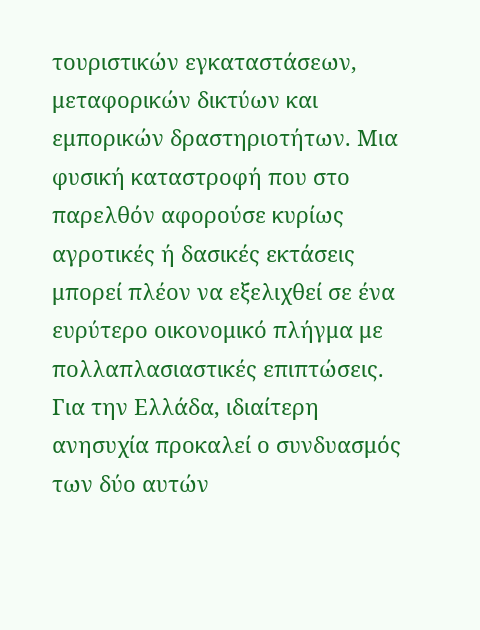τουριστικών εγκαταστάσεων, μεταφορικών δικτύων και εμπορικών δραστηριοτήτων. Μια φυσική καταστροφή που στο παρελθόν αφορούσε κυρίως αγροτικές ή δασικές εκτάσεις μπορεί πλέον να εξελιχθεί σε ένα ευρύτερο οικονομικό πλήγμα με πολλαπλασιαστικές επιπτώσεις.
Για την Ελλάδα, ιδιαίτερη ανησυχία προκαλεί ο συνδυασμός των δύο αυτών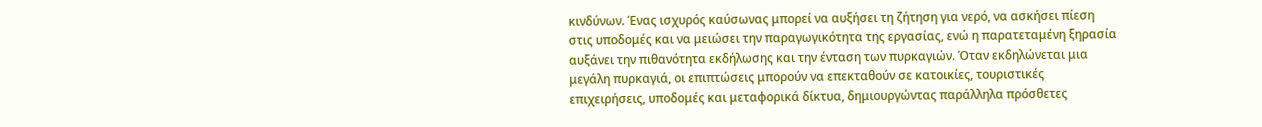κινδύνων. Ένας ισχυρός καύσωνας μπορεί να αυξήσει τη ζήτηση για νερό, να ασκήσει πίεση στις υποδομές και να μειώσει την παραγωγικότητα της εργασίας, ενώ η παρατεταμένη ξηρασία αυξάνει την πιθανότητα εκδήλωσης και την ένταση των πυρκαγιών. Όταν εκδηλώνεται μια μεγάλη πυρκαγιά, οι επιπτώσεις μπορούν να επεκταθούν σε κατοικίες, τουριστικές επιχειρήσεις, υποδομές και μεταφορικά δίκτυα, δημιουργώντας παράλληλα πρόσθετες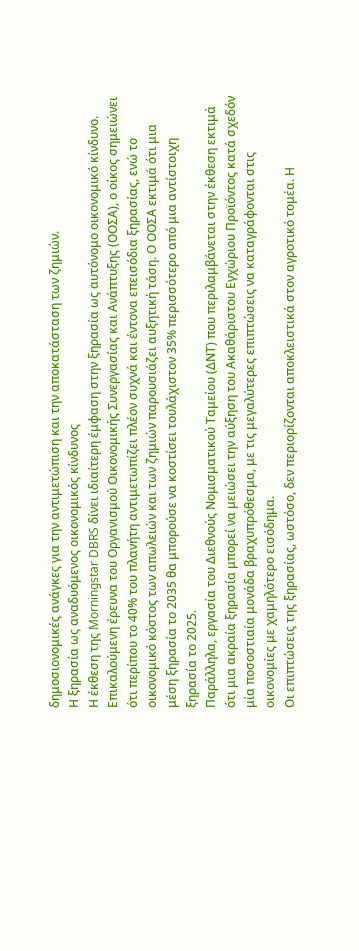δημοσιονομικές ανάγκες για την αντιμετώπιση και την αποκατάσταση των ζημιών.
Η ξηρασία ως αναδυόμενος οικονομικός κίνδυνος
Η έκθεση της Morningstar DBRS δίνει ιδιαίτερη έμφαση στην ξηρασία ως αυτόνομο οικονομικό κίνδυνο. Επικαλούμενη έρευνα του Οργανισμού Οικονομικής Συνεργασίας και Ανάπτυξης (ΟΟΣΑ), ο οίκος σημειώνει ότι περίπου το 40% του πλανήτη αντιμετωπίζει πλέον συχνά και έντονα επεισόδια ξηρασίας, ενώ το οικονομικό κόστος των απωλειών και των ζημιών παρουσιάζει αυξητική τάση. Ο ΟΟΣΑ εκτιμά ότι μια μέση ξηρασία το 2035 θα μπορούσε να κοστίσει τουλάχιστον 35% περισσότερο από μια αντίστοιχη ξηρασία το 2025.
Παράλληλα, εργασία του Διεθνούς Νομισματικού Ταμείου (ΔΝΤ) που περιλαμβάνεται στην έκθεση εκτιμά ότι μια ακραία ξηρασία μπορεί να μειώσει την αύξηση του Ακαθάριστου Εγχώριου Προϊόντος κατά σχεδόν μία ποσοστιαία μονάδα βραχυπρόθεσμα, με τις μεγαλύτερες επιπτώσεις να καταγράφονται στις οικονομίες με χαμηλότερο εισόδημα.
Οι επιπτώσεις της ξηρασίας, ωστόσο, δεν περιορίζονται αποκλειστικά στον αγροτικό τομέα. Η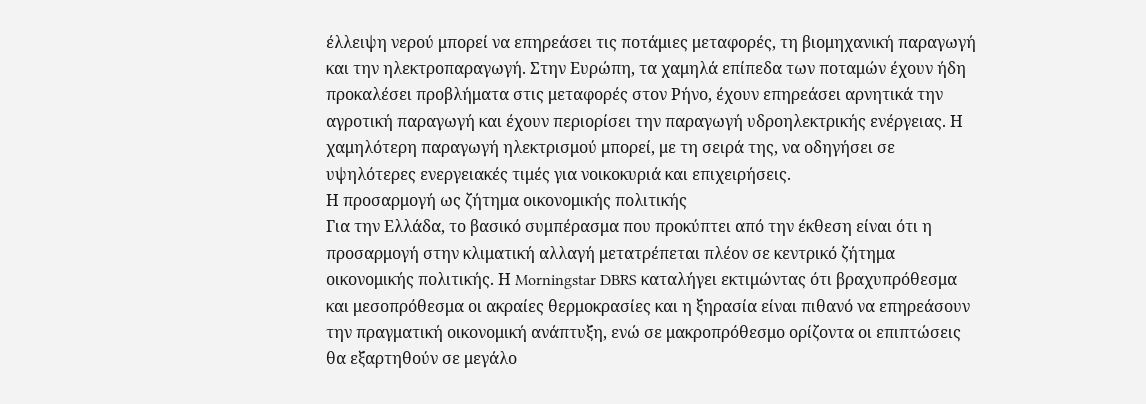έλλειψη νερού μπορεί να επηρεάσει τις ποτάμιες μεταφορές, τη βιομηχανική παραγωγή και την ηλεκτροπαραγωγή. Στην Ευρώπη, τα χαμηλά επίπεδα των ποταμών έχουν ήδη προκαλέσει προβλήματα στις μεταφορές στον Ρήνο, έχουν επηρεάσει αρνητικά την αγροτική παραγωγή και έχουν περιορίσει την παραγωγή υδροηλεκτρικής ενέργειας. Η χαμηλότερη παραγωγή ηλεκτρισμού μπορεί, με τη σειρά της, να οδηγήσει σε υψηλότερες ενεργειακές τιμές για νοικοκυριά και επιχειρήσεις.
Η προσαρμογή ως ζήτημα οικονομικής πολιτικής
Για την Ελλάδα, το βασικό συμπέρασμα που προκύπτει από την έκθεση είναι ότι η προσαρμογή στην κλιματική αλλαγή μετατρέπεται πλέον σε κεντρικό ζήτημα οικονομικής πολιτικής. Η Morningstar DBRS καταλήγει εκτιμώντας ότι βραχυπρόθεσμα και μεσοπρόθεσμα οι ακραίες θερμοκρασίες και η ξηρασία είναι πιθανό να επηρεάσουν την πραγματική οικονομική ανάπτυξη, ενώ σε μακροπρόθεσμο ορίζοντα οι επιπτώσεις θα εξαρτηθούν σε μεγάλο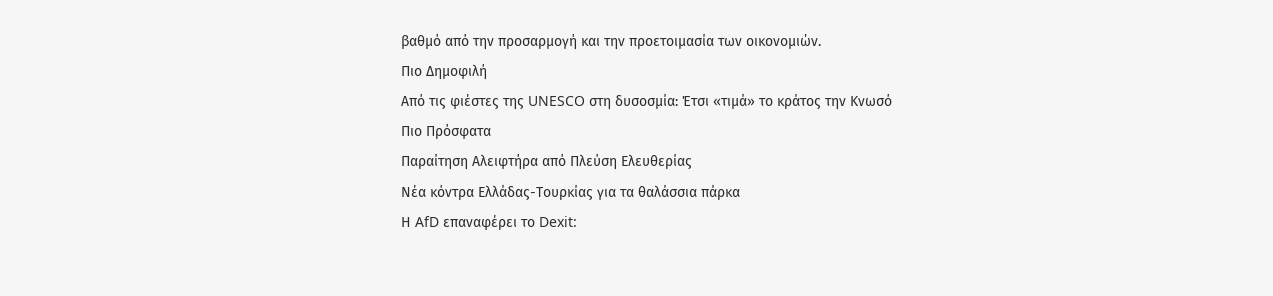βαθμό από την προσαρμογή και την προετοιμασία των οικονομιών.
Πιο Δημοφιλή
Από τις φιέστες της UNESCO στη δυσοσμία: Έτσι «τιμά» το κράτος την Κνωσό
Πιο Πρόσφατα
Παραίτηση Αλειφτήρα από Πλεύση Ελευθερίας
Νέα κόντρα Ελλάδας-Τουρκίας για τα θαλάσσια πάρκα
Η AfD επαναφέρει το Dexit: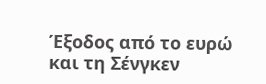Έξοδος από το ευρώ και τη Σένγκεν